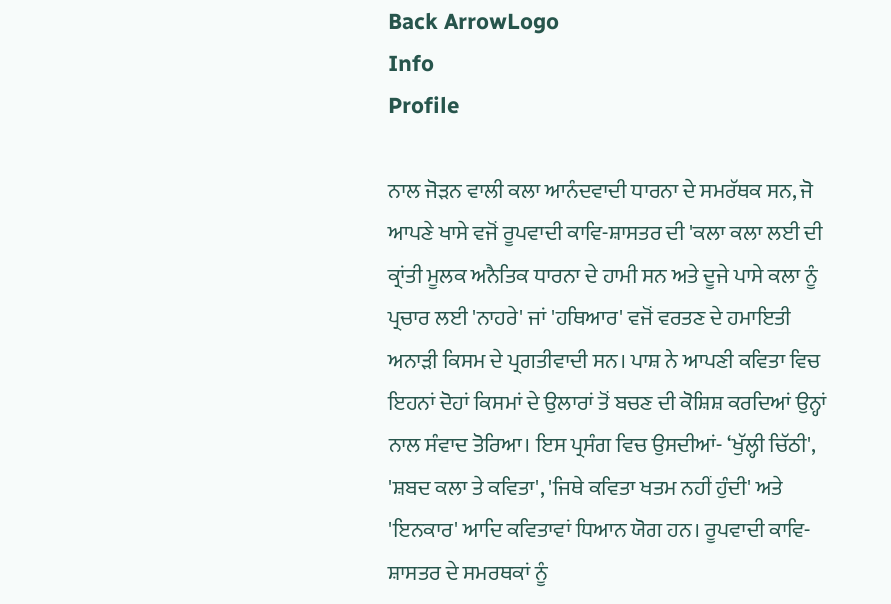Back ArrowLogo
Info
Profile

ਨਾਲ ਜੋੜਨ ਵਾਲੀ ਕਲਾ ਆਨੰਦਵਾਦੀ ਧਾਰਨਾ ਦੇ ਸਮਰੱਥਕ ਸਨ, ਜੋ ਆਪਣੇ ਖਾਸੇ ਵਜੋਂ ਰੂਪਵਾਦੀ ਕਾਵਿ-ਸ਼ਾਸਤਰ ਦੀ 'ਕਲਾ ਕਲਾ ਲਈ ਦੀ ਕ੍ਰਾਂਤੀ ਮੂਲਕ ਅਨੈਤਿਕ ਧਾਰਨਾ ਦੇ ਹਾਮੀ ਸਨ ਅਤੇ ਦੂਜੇ ਪਾਸੇ ਕਲਾ ਨੂੰ ਪ੍ਰਚਾਰ ਲਈ 'ਨਾਹਰੇ' ਜਾਂ 'ਹਥਿਆਰ' ਵਜੋਂ ਵਰਤਣ ਦੇ ਹਮਾਇਤੀ ਅਨਾੜੀ ਕਿਸਮ ਦੇ ਪ੍ਰਗਤੀਵਾਦੀ ਸਨ। ਪਾਸ਼ ਨੇ ਆਪਣੀ ਕਵਿਤਾ ਵਿਚ ਇਹਨਾਂ ਦੋਹਾਂ ਕਿਸਮਾਂ ਦੇ ਉਲਾਰਾਂ ਤੋਂ ਬਚਣ ਦੀ ਕੋਸ਼ਿਸ਼ ਕਰਦਿਆਂ ਉਨ੍ਹਾਂ ਨਾਲ ਸੰਵਾਦ ਤੋਰਿਆ। ਇਸ ਪ੍ਰਸੰਗ ਵਿਚ ਉਸਦੀਆਂ- ‘ਖੁੱਲ੍ਹੀ ਚਿੱਠੀ', 'ਸ਼ਬਦ ਕਲਾ ਤੇ ਕਵਿਤਾ', 'ਜਿਥੇ ਕਵਿਤਾ ਖਤਮ ਨਹੀਂ ਹੁੰਦੀ' ਅਤੇ 'ਇਨਕਾਰ' ਆਦਿ ਕਵਿਤਾਵਾਂ ਧਿਆਨ ਯੋਗ ਹਨ। ਰੂਪਵਾਦੀ ਕਾਵਿ- ਸ਼ਾਸਤਰ ਦੇ ਸਮਰਥਕਾਂ ਨੂੰ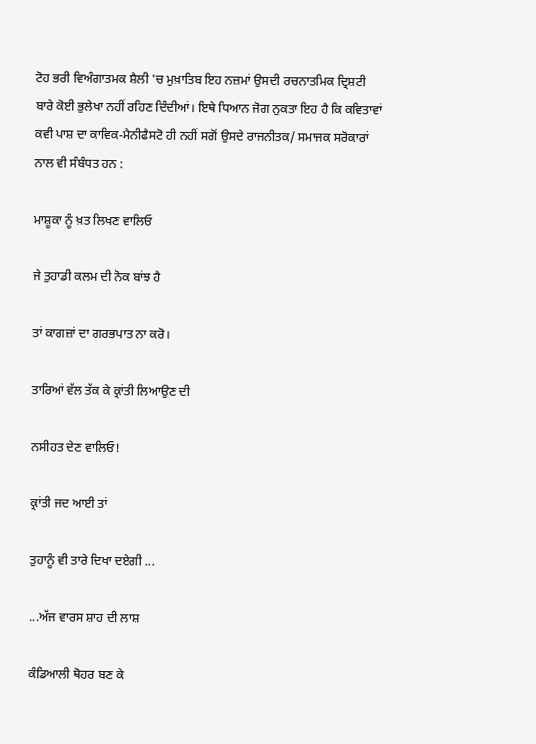ਟੋਹ ਭਰੀ ਵਿਅੰਗਾਤਮਕ ਸ਼ੈਲੀ 'ਚ ਮੁਖ਼ਾਤਿਬ ਇਹ ਨਜ਼ਮਾਂ ਉਸਦੀ ਰਚਨਾਤਮਿਕ ਦ੍ਰਿਸ਼ਟੀ ਬਾਰੇ ਕੋਈ ਭੁਲੇਖਾ ਨਹੀਂ ਰਹਿਣ ਦਿੰਦੀਆਂ। ਇਥੇ ਧਿਆਨ ਜੋਗ ਨੁਕਤਾ ਇਹ ਹੈ ਕਿ ਕਵਿਤਾਵਾਂ ਕਵੀ ਪਾਸ਼ ਦਾ ਕਾਵਿਕ-ਮੈਨੀਫੈਸਟੋ ਹੀ ਨਹੀਂ ਸਗੋਂ ਉਸਦੇ ਰਾਜਨੀਤਕ/ ਸਮਾਜਕ ਸਰੋਕਾਰਾਂ ਨਾਲ ਵੀ ਸੰਬੰਧਤ ਹਨ :

ਮਾਸ਼ੂਕਾ ਨੂੰ ਖ਼ਤ ਲਿਖਣ ਵਾਲਿਓ

ਜੇ ਤੁਹਾਡੀ ਕਲਮ ਦੀ ਨੋਕ ਬਾਂਝ ਹੈ

ਤਾਂ ਕਾਗਜ਼ਾਂ ਦਾ ਗਰਭਪਾਤ ਨਾ ਕਰੋ।

ਤਾਰਿਆਂ ਵੱਲ ਤੱਕ ਕੇ ਕ੍ਰਾਂਤੀ ਲਿਆਉਣ ਦੀ

ਨਸੀਹਤ ਦੇਣ ਵਾਲਿਓ!

ਕ੍ਰਾਂਤੀ ਜਦ ਆਈ ਤਾਂ

ਤੁਹਾਨੂੰ ਵੀ ਤਾਰੇ ਦਿਖਾ ਦਏਗੀ ...

...ਅੱਜ ਵਾਰਸ ਸ਼ਾਹ ਦੀ ਲਾਸ਼

ਕੰਡਿਆਲੀ ਥੋਹਰ ਬਣ ਕੇ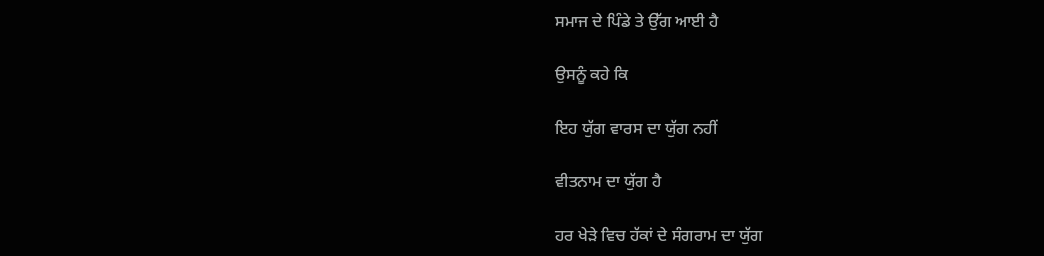ਸਮਾਜ ਦੇ ਪਿੰਡੇ ਤੇ ਉੱਗ ਆਈ ਹੈ

ਉਸਨੂੰ ਕਹੇ ਕਿ

ਇਹ ਯੁੱਗ ਵਾਰਸ ਦਾ ਯੁੱਗ ਨਹੀਂ

ਵੀਤਨਾਮ ਦਾ ਯੁੱਗ ਹੈ

ਹਰ ਖੇੜੇ ਵਿਚ ਹੱਕਾਂ ਦੇ ਸੰਗਰਾਮ ਦਾ ਯੁੱਗ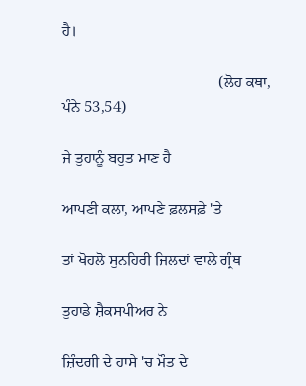ਹੈ।

                                        (ਲੋਹ ਕਥਾ, ਪੰਨੇ 53,54)

ਜੇ ਤੁਹਾਨੂੰ ਬਹੁਤ ਮਾਣ ਹੈ

ਆਪਣੀ ਕਲਾ, ਆਪਣੇ ਫ਼ਲਸਫ਼ੇ 'ਤੇ

ਤਾਂ ਖੋਹਲੋ ਸੁਨਹਿਰੀ ਜਿਲਦਾਂ ਵਾਲੇ ਗ੍ਰੰਥ

ਤੁਹਾਡੇ ਸ਼ੈਕਸਪੀਅਰ ਨੇ

ਜ਼ਿੰਦਗੀ ਦੇ ਹਾਸੇ 'ਚ ਮੌਤ ਦੇ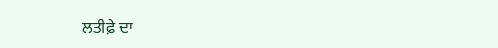ਲਤੀਫ਼ੇ ਦਾ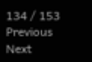134 / 153
Previous
Next